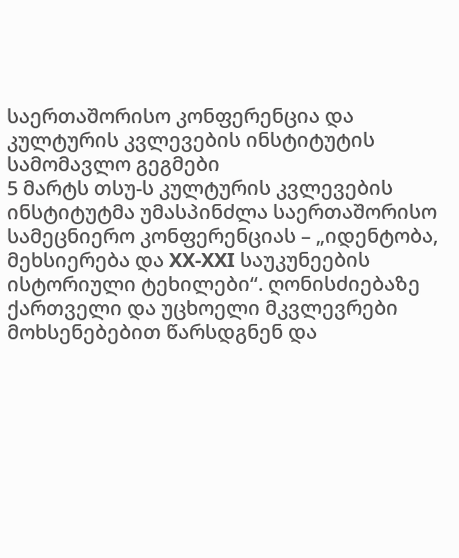საერთაშორისო კონფერენცია და კულტურის კვლევების ინსტიტუტის სამომავლო გეგმები
5 მარტს თსუ-ს კულტურის კვლევების ინსტიტუტმა უმასპინძლა საერთაშორისო სამეცნიერო კონფერენციას – „იდენტობა, მეხსიერება და XX-XXI საუკუნეების ისტორიული ტეხილები“. ღონისძიებაზე ქართველი და უცხოელი მკვლევრები მოხსენებებით წარსდგნენ და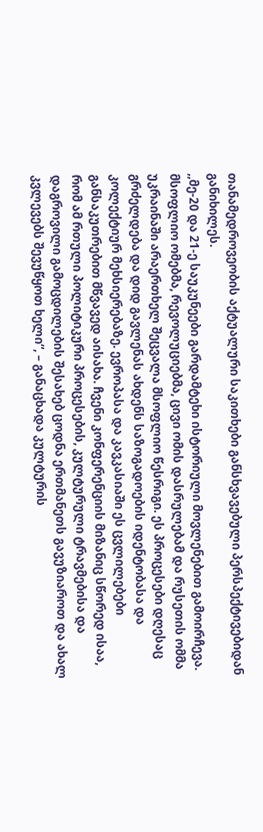თანამედროვეობის აქტუალური საკითხები განსხვავებული პერსპექტივებიდან განიხილეს.
,,მე-20 და 21-ე საუკუნეები გარდამტეხი ისტორიული მოვლენებით გამოირჩევა. მსოფლიო ომებმა, რევოლუციებმა, ცივი ომის დასრულებამ და რუსეთის ომმა უკრაინაში არაერთხელ შეცვალა მსოფლიო წესრიგი. ეს პროცესები დღესაც გრძელდება და დიდ გავლენას ახდენს საზოგადოების იდენტობასა და კოლექტიურ მეხსიერებაზე. ევროპასა და კავკასიაში ეს ცვლილებები განსაკუთრებით მწვავედ აისახა. ჩვენი კონფერენციის მიზანიც სწორედ ისაა, რომ ამ რთული პოლიტიკური პროცესების, კულტურული ტრავმებისა და დაგროვილი გამოცდილების შესახებ ცოდნა ერთმანეთს გავუზიაროთ და ახალ კვლევებს შევუწყოთ ხელი“, – განაცხადა კულტურის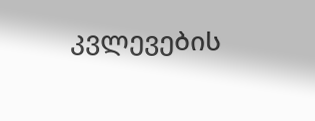კვლევების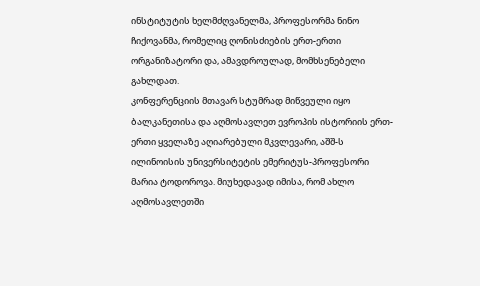ინსტიტუტის ხელმძღვანელმა, პროფესორმა ნინო ჩიქოვანმა, რომელიც ღონისძიების ერთ-ერთი ორგანიზატორი და, ამავდროულად, მომხსენებელი გახლდათ.
კონფერენციის მთავარ სტუმრად მიწვეული იყო ბალკანეთისა და აღმოსავლეთ ევროპის ისტორიის ერთ-ერთი ყველაზე აღიარებული მკვლევარი, აშშ-ს ილინოისის უნივერსიტეტის ემერიტუს-პროფესორი მარია ტოდოროვა. მიუხედავად იმისა, რომ ახლო აღმოსავლეთში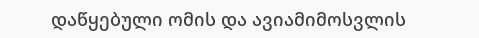დაწყებული ომის და ავიამიმოსვლის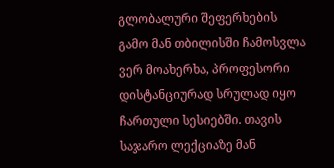გლობალური შეფერხების გამო მან თბილისში ჩამოსვლა ვერ მოახერხა, პროფესორი დისტანციურად სრულად იყო ჩართული სესიებში. თავის საჯარო ლექციაზე მან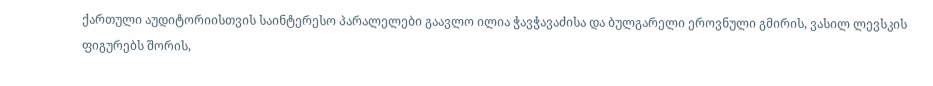ქართული აუდიტორიისთვის საინტერესო პარალელები გაავლო ილია ჭავჭავაძისა და ბულგარელი ეროვნული გმირის, ვასილ ლევსკის ფიგურებს შორის,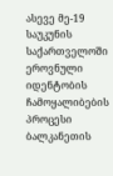ასევე მე-19 საუკუნის საქართველოში ეროვნული იდენტობის ჩამოყალიბების პროცესი ბალკანეთის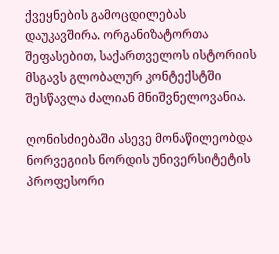ქვეყნების გამოცდილებას დაუკავშირა. ორგანიზატორთა შეფასებით, საქართველოს ისტორიის მსგავს გლობალურ კონტექსტში შესწავლა ძალიან მნიშვნელოვანია.

ღონისძიებაში ასევე მონაწილეობდა ნორვეგიის ნორდის უნივერსიტეტის პროფესორი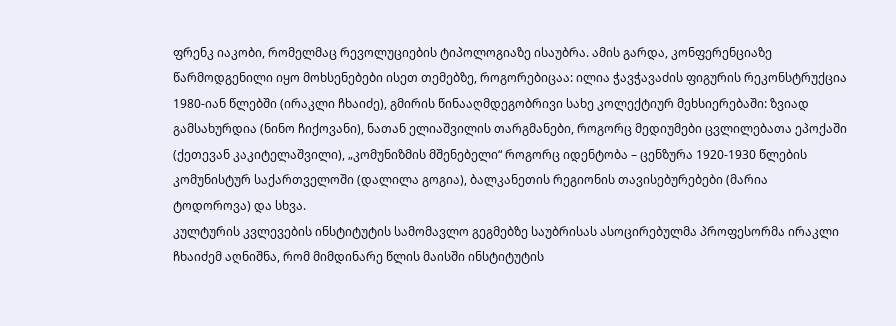ფრენკ იაკობი, რომელმაც რევოლუციების ტიპოლოგიაზე ისაუბრა. ამის გარდა, კონფერენციაზე წარმოდგენილი იყო მოხსენებები ისეთ თემებზე, როგორებიცაა: ილია ჭავჭავაძის ფიგურის რეკონსტრუქცია 1980-იან წლებში (ირაკლი ჩხაიძე), გმირის წინააღმდეგობრივი სახე კოლექტიურ მეხსიერებაში: ზვიად გამსახურდია (ნინო ჩიქოვანი), ნათან ელიაშვილის თარგმანები, როგორც მედიუმები ცვლილებათა ეპოქაში (ქეთევან კაკიტელაშვილი), „კომუნიზმის მშენებელი“ როგორც იდენტობა – ცენზურა 1920-1930 წლების კომუნისტურ საქართველოში (დალილა გოგია), ბალკანეთის რეგიონის თავისებურებები (მარია ტოდოროვა) და სხვა.
კულტურის კვლევების ინსტიტუტის სამომავლო გეგმებზე საუბრისას ასოცირებულმა პროფესორმა ირაკლი ჩხაიძემ აღნიშნა, რომ მიმდინარე წლის მაისში ინსტიტუტის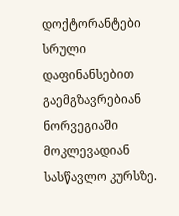დოქტორანტები სრული დაფინანსებით გაემგზავრებიან ნორვეგიაში მოკლევადიან სასწავლო კურსზე.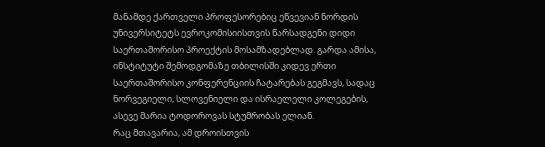მანამდე ქართველი პროფესორებიც ეწვევიან ნორდის უნივერსიტეტს ევროკომისიისთვის წარსადგენი დიდი საერთაშორისო პროექტის მოსამზადებლად. გარდა ამისა, ინსტიტუტი შემოდგომაზე თბილისში კიდევ ერთი საერთაშორისო კონფერენციის ჩატარებას გეგმავს, სადაც ნორვეგიელი, სლოვენიელი და ისრაელელი კოლეგების, ასევე მარია ტოდოროვას სტუმრობას ელიან.
რაც მთავარია, ამ დროისთვის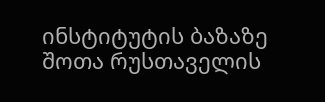ინსტიტუტის ბაზაზე შოთა რუსთაველის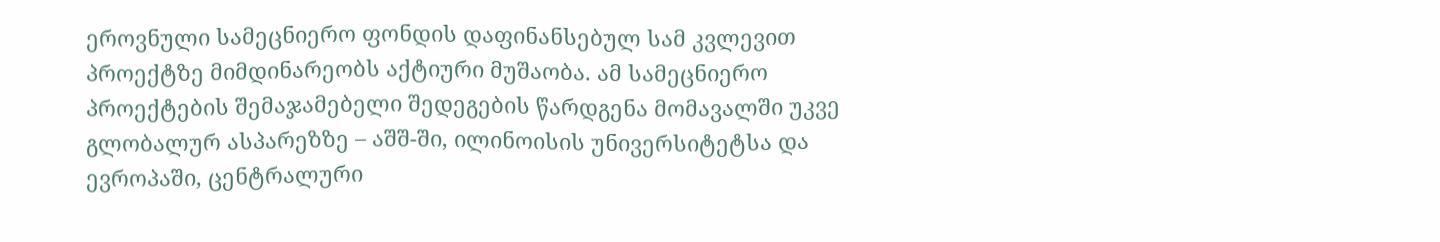ეროვნული სამეცნიერო ფონდის დაფინანსებულ სამ კვლევით პროექტზე მიმდინარეობს აქტიური მუშაობა. ამ სამეცნიერო პროექტების შემაჯამებელი შედეგების წარდგენა მომავალში უკვე გლობალურ ასპარეზზე – აშშ-ში, ილინოისის უნივერსიტეტსა და ევროპაში, ცენტრალური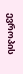ევროპის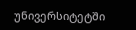უნივერსიტეტში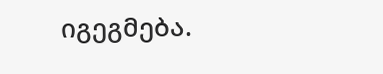იგეგმება.